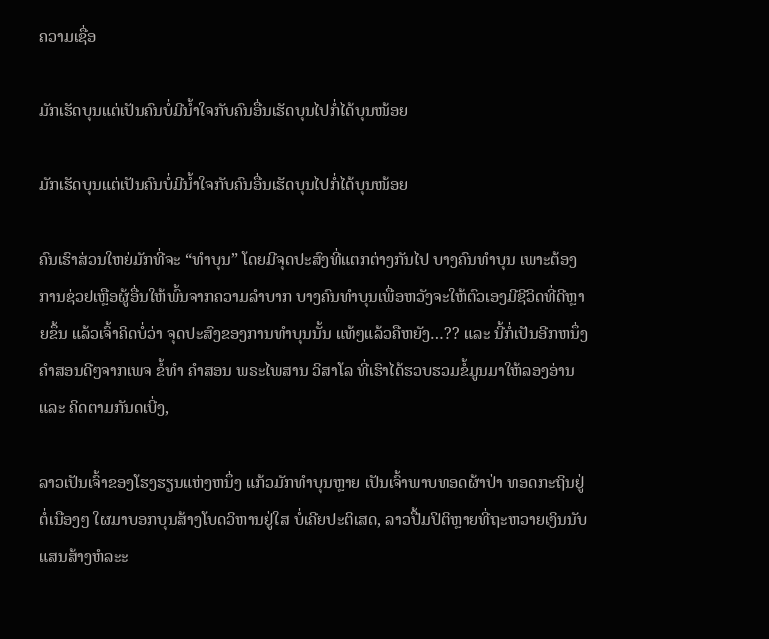ຄວາມເຊື່ອ

ມັກເຮັດບຸນແຕ່ເປັນຄົນບໍ່ມີນ້ຳໃຈກັບຄົນອື່ນເຮັດບຸນໄປກໍ່ໄດ້ບຸນໜ້ອຍ

ມັກເຮັດບຸນແຕ່ເປັນຄົນບໍ່ມີນ້ຳໃຈກັບຄົນອື່ນເຮັດບຸນໄປກໍ່ໄດ້ບຸນໜ້ອຍ

ຄົນເຮົາສ່ວນໃຫຍ່ມັກທີ່ຈະ “ທຳບຸນ” ໂດຍມີຈຸດປະສົງທີ່ແຕກຕ່າງກັນໄປ ບາງຄົນທຳບຸນ ເພາະຕ້ອງການຊ່ວຢເຫຼືອຜູ້ອື່ນໃຫ້ພົ້ນຈາກຄວາມລຳບາກ ບາງຄົນທຳບຸນເພື່ອຫວັງຈະໃຫ້ຕົວເອງມີຊີວິດທີ່ດີຫຼາຍຂຶ້ນ ແລ້ວເຈົ້າຄິດບໍ່ວ່າ ຈຸດປະສົງຂອງການທຳບຸນນັ້ນ ແທ້ໆແລ້ວຄືຫຍັງ…?? ແລະ ນີ້ກໍ່ເປັນອີກຫນຶ່ງຄຳສອນດີໆຈາກເພຈ ຂໍ້ທຳ ຄຳສອນ ພຣະໄພສານ ວິສາໂລ ທີ່ເຮົາໄດ້ຮວບຮວມຂໍ້ມູນມາໃຫ້ລອງອ່ານ ແລະ ຄິດຕາມກັນດເບີ່ງ,

ລາວເປັນເຈົ້າຂອງໂຮງຮຽນແຫ່ງຫນຶ່ງ ແກ້ວມັກທຳບຸນຫຼາຍ ເປັນເຈົ້າພາບທອດຜ້າປ່າ ທອດກະຖິນຢູ່ຕໍ່ເນືອງໆ ໃຜມາບອກບຸນສ້າງໂບດວິຫານຢູ່ໃສ ບໍ່ເຄີຍປະຕິເສດ, ລາວປື້ມປິຕິຫຼາຍທີ່ຖະຫວາຍເງິນນັບແສນສ້າງຫໍລະະ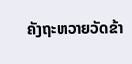ຄັງຖະຫວາຍວັດຂ້າ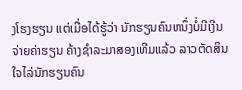ງໂຮງຮຽນ ແຕ່ເມື່ອໄດ້ຮູ້ວ່າ ນັກຮຽນຄົນຫນຶ່ງບໍ່ມີເງີນຈ່າຍຄ່າຮຽນ ຄ້າງຊຳລະມາສອງເທີມແລ້ວ ລາວຕັດສິນໃຈໄລ່ນັກຮຽນຄົນ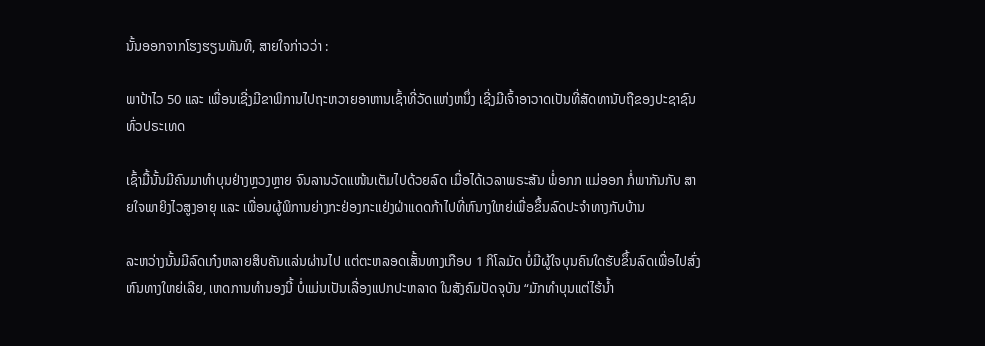ນັ້ນອອກຈາກໂຮງຮຽນທັນທີ, ສາຍໃຈກ່າວວ່າ :

ພາປ້າໄວ 50 ແລະ ເພື່ອນເຊີ່ງມີຂາພິການໄປຖະຫວາຍອາຫານເຊົ້າທີ່ວັດແຫ່ງຫນຶ່ງ ເຊີ່ງມີເຈົ້າອາວາດເປັນທີ່ສັດທານັບຖືຂອງປະຊາຊົນທົ່ວປຣະເທດ

ເຊົ້າມື້ນັ້ນມີຄົນມາທຳບຸນຢ່າງຫຼວງຫຼາຍ ຈົນລານວັດແໜ້ນເຕັມໄປດ້ວຍລົດ ເມື່ອໄດ້ເວລາພຣະສັນ ພໍ່ອກກ ແມ່ອອກ ກໍ່ພາກັນກັບ ສາຍໃຈພາຍິງໄວສູງອາຍຸ ແລະ ເພື່ອນຜູ້ພິການຍ່າງກະຢ່ອງກະແຢ່ງຝ່າແດດກ້າໄປທີ່ຫົນາງໃຫຍ່ເພື່ອຂຶ້ນລົດປະຈຳທາງກັບບ້ານ

ລະຫວ່າງນັ້ນມີລົດເກ໋ງຫລາຍສິບຄັນແລ່ນຜ່ານໄປ ແຕ່ຕະຫລອດເສັ້ນທາງເກືອບ 1 ກິໂລມັດ ບໍ່ມີຜູ້ໃຈບຸນຄົນໃດຮັບຂຶ້ນລົດເພື່ອໄປສົ່ງຫົນທາງໃຫຍ່ເລີຍ, ເຫດການທຳນອງນີ້ ບໍ່ແມ່ນເປັນເລື່ອງແປກປະຫລາດ ໃນສັງຄົມປັດຈຸບັນ “ມັກທຳບຸນແຕ່ໄຮ້ນ້ຳ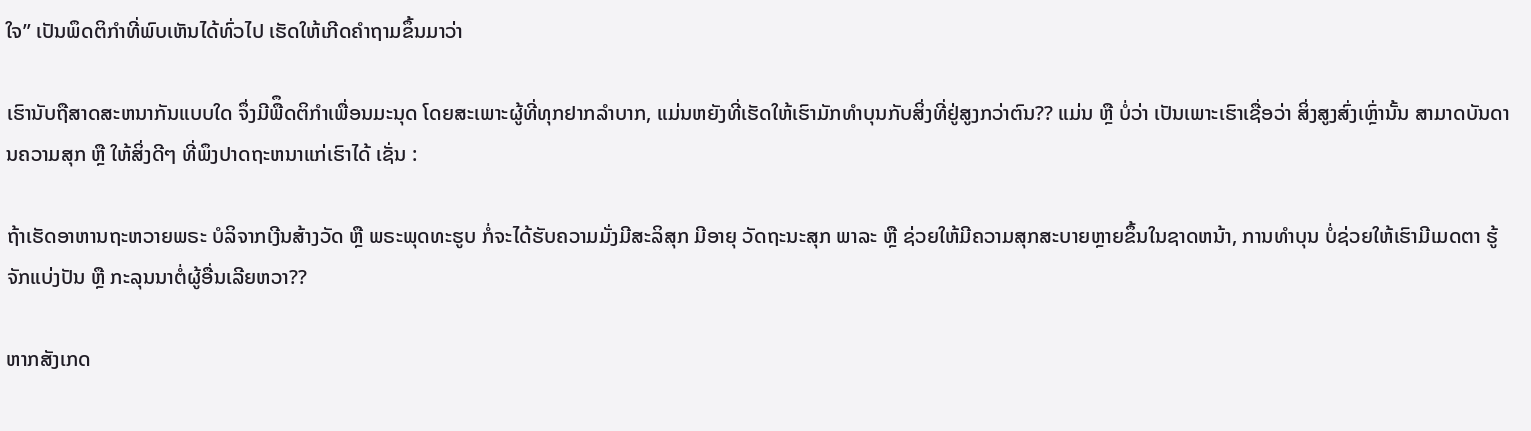ໃຈ” ເປັນພຶດຕິກຳທີ່ພົບເຫັນໄດ້ທົ່ວໄປ ເຮັດໃຫ້ເກີດຄຳຖາມຂຶ້ນມາວ່າ

ເຮົານັບຖືສາດສະຫນາກັນແບບໃດ ຈຶ່ງມີພືຶດຕິກຳເພື່ອນມະນຸດ ໂດຍສະເພາະຜູ້ທີ່ທຸກຢາກລຳບາກ, ແມ່ນຫຍັງທີ່ເຮັດໃຫ້ເຮົາມັກທຳບຸນກັບສິ່ງທີ່ຢູ່ສູງກວ່າຕົນ?? ແມ່ນ ຫຼື ບໍ່ວ່າ ເປັນເພາະເຮົາເຊື່ອວ່າ ສິ່ງສູງສົ່ງເຫຼົ່ານັ້ນ ສາມາດບັນດານຄວາມສຸກ ຫຼື ໃຫ້ສິ່ງດີໆ ທີ່ພຶງປາດຖະຫນາແກ່ເຮົາໄດ້ ເຊັ່ນ :

ຖ້າເຮັດອາຫານຖະຫວາຍພຣະ ບໍລິຈາກເງີນສ້າງວັດ ຫຼື ພຣະພຸດທະຮູບ ກໍ່ຈະໄດ້ຮັບຄວາມມັ່ງມີສະລິສຸກ ມີອາຍຸ ວັດຖະນະສຸກ ພາລະ ຫຼື ຊ່ວຍໃຫ້ມີຄວາມສຸກສະບາຍຫຼາຍຂຶ້ນໃນຊາດຫນ້າ, ການທຳບຸນ ບໍ່ຊ່ວຍໃຫ້ເຮົາມີເມດຕາ ຮູ້ຈັກແບ່ງປັນ ຫຼື ກະລຸນນາຕໍ່ຜູ້ອື່ນເລີຍຫວາ??

ຫາກສັງເກດ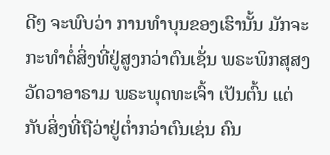ດີໆ ຈະພົບວ່າ ການທຳບຸນຂອງເຮົານັ້ນ ມັກຈະກະທຳຕໍ່ສິ່ງທີ່ຢູ່ສູງກວ່າຕົນເຊັ່ນ ພຣະພິກສຸສງ ວັດວາອາຣາມ ພຣະພຸດທະເຈົ້າ ເປັນຕົ້ນ ແຕ່ກັບສິ່ງທີ່ຖືວ່າຢູ່ຕ່ຳກວ່າຕົນເຊ່ນ ຄົນ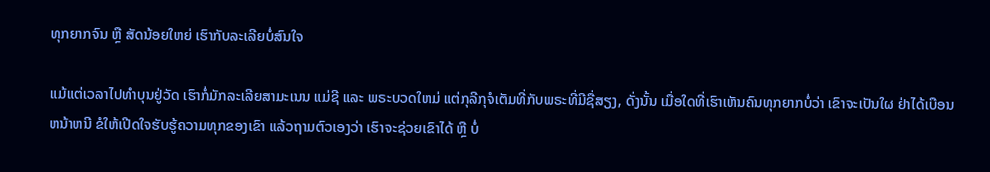ທຸກຍາກຈົນ ຫຼື ສັດນ້ອຍໃຫຍ່ ເຮົາກັບລະເລີຍບໍ່ສົນໃຈ

ແມ້ແຕ່ເວລາໄປທຳບຸນຢູ່ວັດ ເຮົາກໍ່ມັກລະເລີຍສາມະເນນ ແມ່ຊີ ແລະ ພຣະບວດໃຫມ່ ແຕ່ກຸລີກຸຈໍເຕັມທີ່ກັບພຣະທີ່ມີຊື່ສຽງ, ດັ່ງນັ້ນ ເມື່ອໃດທີ່ເຮົາເຫັນຄົນທຸກຍາກບໍ່ວ່າ ເຂົາຈະເປັນໃຜ ຢ່າໄດ້ເບືອນຫນ້າຫນີ ຂໍໃຫ້ເປີດໃຈຮັບຮູ້ຄວາມທຸກຂອງເຂົາ ແລ້ວຖາມຕົວເອງວ່າ ເຮົາຈະຊ່ວຍເຂົາໄດ້ ຫຼື ບໍ່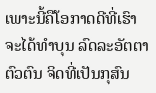ເພາະນີ້ຄືໂອກາດດີທີ່ເຮົາຈະໄດ້ທຳບຸນ ລົດລະອັຕຕາຕົວຕົນ ຈິດທີ່ເປັນກຸສົນ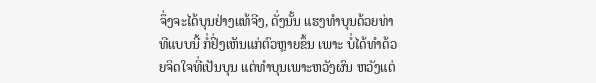ຈຶ່ງຈະໄດ້ບຸນຢ່າງແທ້ຈີງ, ດັ່ງນັ້ນ ແຮງທຳບຸນດ້ວຍທ່າທີແບບນີ້ ກໍ່ຢິ່ງເຫັນແກ່ຕົວຫຼາຍຂຶ້ນ ເພາະ ບໍ່ໄດ້ທຳດ້ວຍຈິດໃຈທີ່ເປັນບຸນ ແຕ່ທຳບຸນເພາະຫວັງຜົນ ຫວັງແຕ່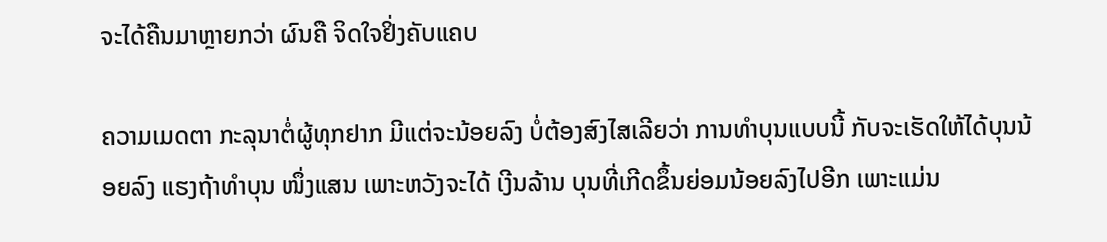ຈະໄດ້ຄືນມາຫຼາຍກວ່າ ຜົນຄື ຈິດໃຈຢິ່ງຄັບແຄບ

ຄວາມເມດຕາ ກະລຸນາຕໍ່ຜູ້ທຸກຢາກ ມີແຕ່ຈະນ້ອຍລົງ ບໍ່ຕ້ອງສົງໄສເລີຍວ່າ ການທຳບຸນແບບນີ້ ກັບຈະເຮັດໃຫ້ໄດ້ບຸນນ້ອຍລົງ ແຮງຖ້າທຳບຸນ ໜຶ່ງແສນ ເພາະຫວັງຈະໄດ້ ເງີນລ້ານ ບຸນທີ່ເກີດຂຶ້ນຍ່ອມນ້ອຍລົງໄປອີກ ເພາະແມ່ນ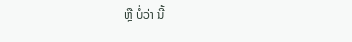ຫຼື ບໍ່ວ່າ ນີ້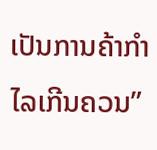ເປັນການຄ້າກຳໄລເກີນຄວນ”